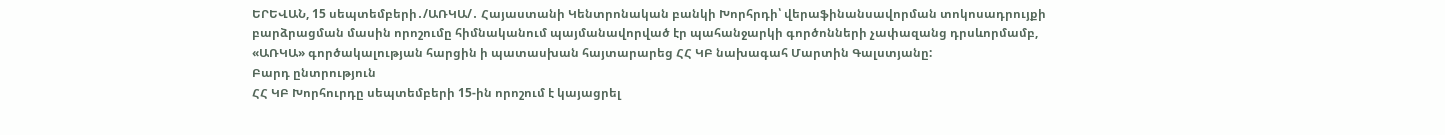ԵՐԵՎԱՆ, 15 սեպտեմբերի․/ԱՌԿԱ/․ Հայաստանի Կենտրոնական բանկի Խորհրդի՝ վերաֆինանսավորման տոկոսադրույքի բարձրացման մասին որոշումը հիմնականում պայմանավորված էր պահանջարկի գործոնների չափազանց դրսևորմամբ, «ԱՌԿԱ» գործակալության հարցին ի պատասխան հայտարարեց ՀՀ ԿԲ նախագահ Մարտին Գալստյանը:
Բարդ ընտրություն
ՀՀ ԿԲ Խորհուրդը սեպտեմբերի 15-ին որոշում է կայացրել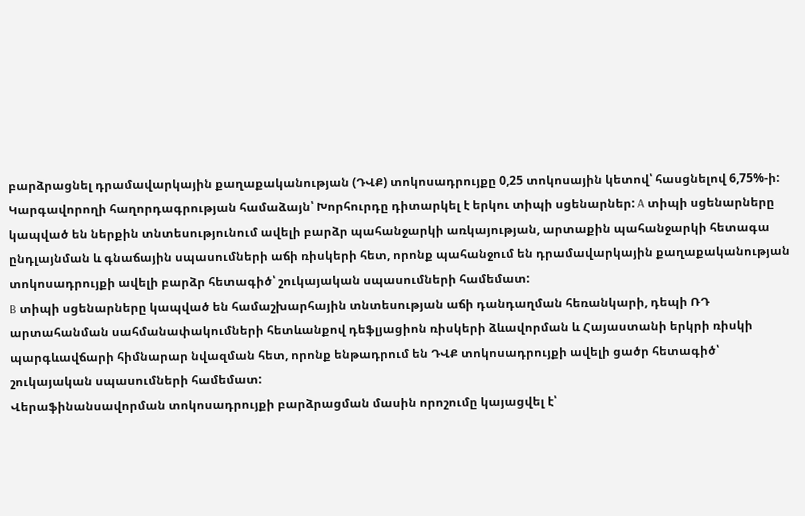բարձրացնել դրամավարկային քաղաքականության (ԴՎՔ) տոկոսադրույքը 0,25 տոկոսային կետով՝ հասցնելով 6,75%-ի:
Կարգավորողի հաղորդագրության համաձայն՝ Խորհուրդը դիտարկել է երկու տիպի սցենարներ: A տիպի սցենարները կապված են ներքին տնտեսությունում ավելի բարձր պահանջարկի առկայության, արտաքին պահանջարկի հետագա ընդլայնման և գնաճային սպասումների աճի ռիսկերի հետ, որոնք պահանջում են դրամավարկային քաղաքականության տոկոսադրույքի ավելի բարձր հետագիծ՝ շուկայական սպասումների համեմատ:
B տիպի սցենարները կապված են համաշխարհային տնտեսության աճի դանդաղման հեռանկարի, դեպի ՌԴ արտահանման սահմանափակումների հետևանքով դեֆլյացիոն ռիսկերի ձևավորման և Հայաստանի երկրի ռիսկի պարգևավճարի հիմնարար նվազման հետ, որոնք ենթադրում են ԴՎՔ տոկոսադրույքի ավելի ցածր հետագիծ՝ շուկայական սպասումների համեմատ:
Վերաֆինանսավորման տոկոսադրույքի բարձրացման մասին որոշումը կայացվել է՝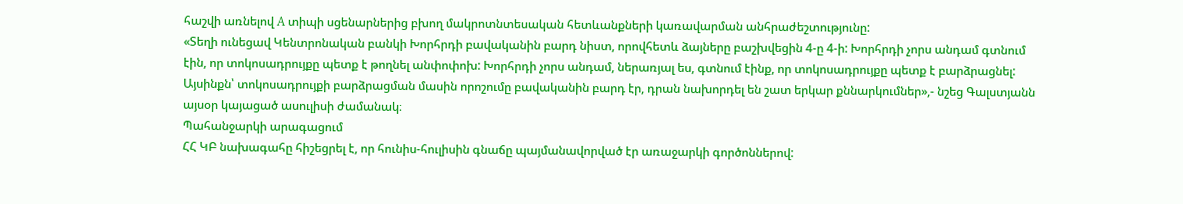հաշվի առնելով A տիպի սցենարներից բխող մակրոտնտեսական հետևանքների կառավարման անհրաժեշտությունը:
«Տեղի ունեցավ Կենտրոնական բանկի Խորհրդի բավականին բարդ նիստ, որովհետև ձայները բաշխվեցին 4-ը 4-ի: Խորհրդի չորս անդամ գտնում էին, որ տոկոսադրույքը պետք է թողնել անփոփոխ: Խորհրդի չորս անդամ, ներառյալ ես, գտնում էինք, որ տոկոսադրույքը պետք է բարձրացնել: Այսինքն՝ տոկոսադրույքի բարձրացման մասին որոշումը բավականին բարդ էր, դրան նախորդել են շատ երկար քննարկումներ»,- նշեց Գալստյանն այսօր կայացած ասուլիսի ժամանակ։
Պահանջարկի արագացում
ՀՀ ԿԲ նախագահը հիշեցրել է, որ հունիս-հուլիսին գնաճը պայմանավորված էր առաջարկի գործոններով: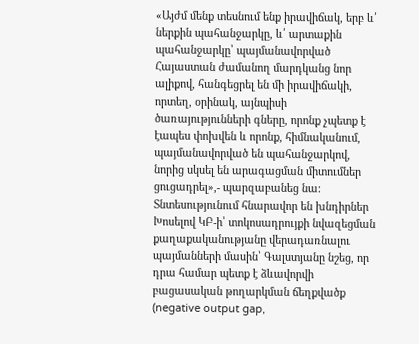«Այժմ մենք տեսնում ենք իրավիճակ, երբ և՛ ներքին պահանջարկը, և՛ արտաքին պահանջարկը՝ պայմանավորված Հայաստան ժամանող մարդկանց նոր ալիքով, հանգեցրել են մի իրավիճակի, որտեղ, օրինակ, այնպիսի ծառայությունների գները, որոնք չպետք է էապես փոխվեն և որոնք, հիմնականում, պայմանավորված են պահանջարկով, նորից սկսել են արագացման միտումներ ցուցադրել»,- պարզաբանեց նա:
Տնտեսությունում հնարավոր են խնդիրներ
Խոսելով ԿԲ-ի՝ տոկոսադրույքի նվազեցման քաղաքականությանը վերադառնալու պայմանների մասին՝ Գալստյանը նշեց, որ դրա համար պետք է ձևավորվի բացասական թողարկման ճեղքվածք (negative output gap,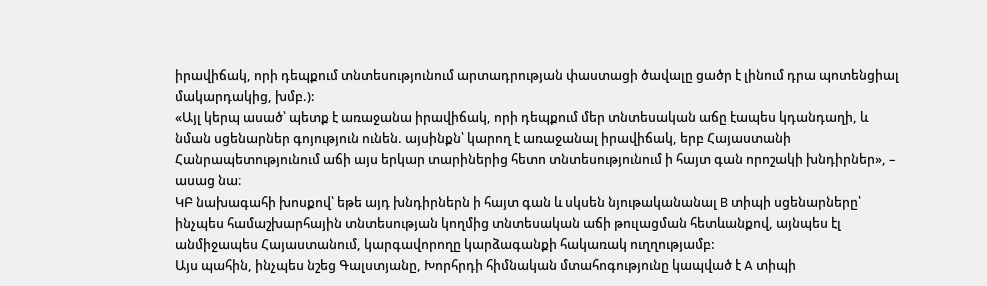իրավիճակ, որի դեպքում տնտեսությունում արտադրության փաստացի ծավալը ցածր է լինում դրա պոտենցիալ մակարդակից, խմբ.):
«Այլ կերպ ասած՝ պետք է առաջանա իրավիճակ, որի դեպքում մեր տնտեսական աճը էապես կդանդաղի, և նման սցենարներ գոյություն ունեն. այսինքն՝ կարող է առաջանալ իրավիճակ, երբ Հայաստանի Հանրապետությունում աճի այս երկար տարիներից հետո տնտեսությունում ի հայտ գան որոշակի խնդիրներ», – ասաց նա։
ԿԲ նախագահի խոսքով՝ եթե այդ խնդիրներն ի հայտ գան և սկսեն նյութականանալ B տիպի սցենարները՝ ինչպես համաշխարհային տնտեսության կողմից տնտեսական աճի թուլացման հետևանքով, այնպես էլ անմիջապես Հայաստանում, կարգավորողը կարձագանքի հակառակ ուղղությամբ:
Այս պահին, ինչպես նշեց Գալստյանը, Խորհրդի հիմնական մտահոգությունը կապված է A տիպի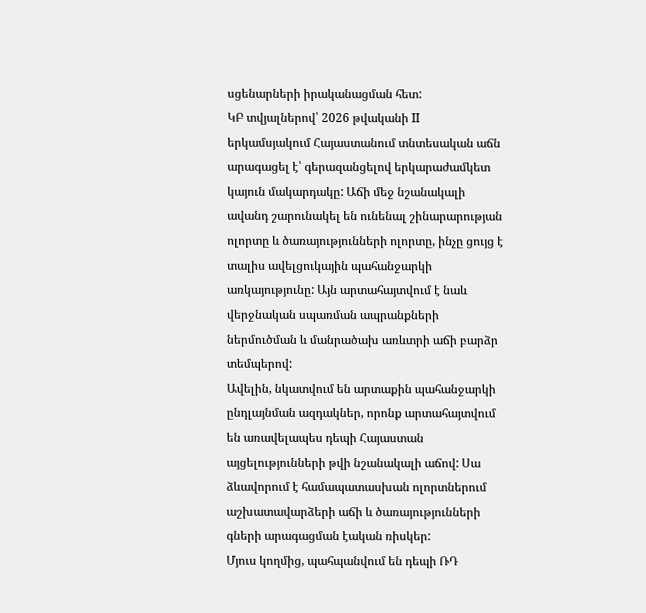սցենարների իրականացման հետ:
ԿԲ տվյալներով՝ 2026 թվականի II երկամսյակում Հայաստանում տնտեսական աճն արագացել է՝ գերազանցելով երկարաժամկետ կայուն մակարդակը: Աճի մեջ նշանակալի ավանդ շարունակել են ունենալ շինարարության ոլորտը և ծառայությունների ոլորտը, ինչը ցույց է տալիս ավելցուկային պահանջարկի առկայությունը: Այն արտահայտվում է նաև վերջնական սպառման ապրանքների ներմուծման և մանրածախ առևտրի աճի բարձր տեմպերով:
Ավելին, նկատվում են արտաքին պահանջարկի ընդլայնման ազդակներ, որոնք արտահայտվում են առավելապես դեպի Հայաստան այցելությունների թվի նշանակալի աճով: Սա ձևավորում է համապատասխան ոլորտներում աշխատավարձերի աճի և ծառայությունների գների արագացման էական ռիսկեր:
Մյուս կողմից, պահպանվում են դեպի ՌԴ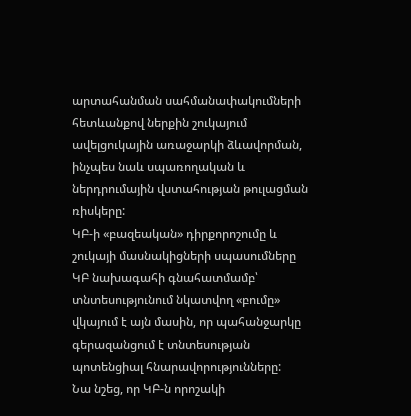արտահանման սահմանափակումների հետևանքով ներքին շուկայում ավելցուկային առաջարկի ձևավորման, ինչպես նաև սպառողական և ներդրումային վստահության թուլացման ռիսկերը:
ԿԲ-ի «բազեական» դիրքորոշումը և շուկայի մասնակիցների սպասումները
ԿԲ նախագահի գնահատմամբ՝ տնտեսությունում նկատվող «բումը» վկայում է այն մասին, որ պահանջարկը գերազանցում է տնտեսության պոտենցիալ հնարավորությունները:
Նա նշեց, որ ԿԲ-ն որոշակի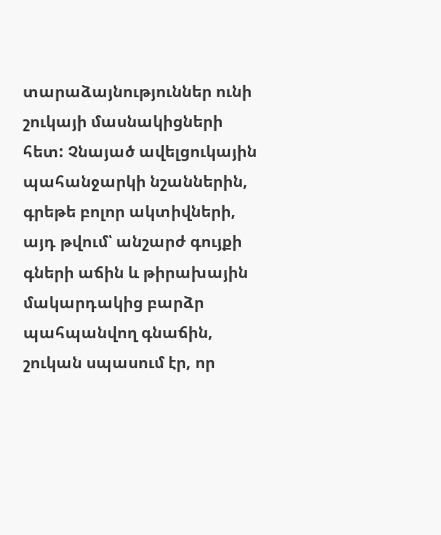տարաձայնություններ ունի շուկայի մասնակիցների հետ: Չնայած ավելցուկային պահանջարկի նշաններին, գրեթե բոլոր ակտիվների, այդ թվում՝ անշարժ գույքի գների աճին և թիրախային մակարդակից բարձր պահպանվող գնաճին, շուկան սպասում էր, որ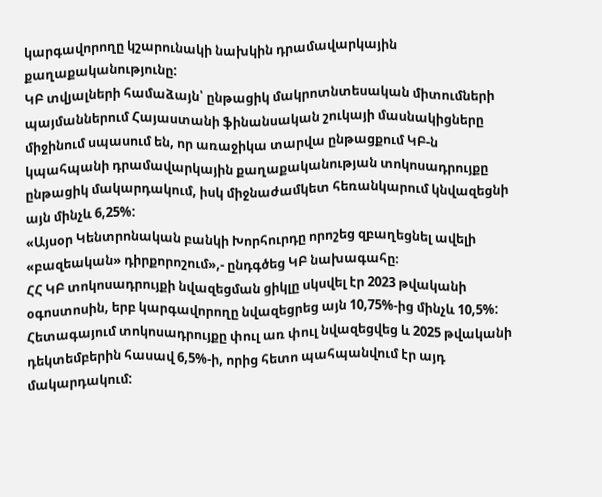կարգավորողը կշարունակի նախկին դրամավարկային քաղաքականությունը:
ԿԲ տվյալների համաձայն՝ ընթացիկ մակրոտնտեսական միտումների պայմաններում Հայաստանի ֆինանսական շուկայի մասնակիցները միջինում սպասում են, որ առաջիկա տարվա ընթացքում ԿԲ-ն կպահպանի դրամավարկային քաղաքականության տոկոսադրույքը ընթացիկ մակարդակում, իսկ միջնաժամկետ հեռանկարում կնվազեցնի այն մինչև 6,25%:
«Այսօր Կենտրոնական բանկի Խորհուրդը որոշեց զբաղեցնել ավելի «բազեական» դիրքորոշում»,- ընդգծեց ԿԲ նախագահը։
ՀՀ ԿԲ տոկոսադրույքի նվազեցման ցիկլը սկսվել էր 2023 թվականի օգոստոսին, երբ կարգավորողը նվազեցրեց այն 10,75%-ից մինչև 10,5%: Հետագայում տոկոսադրույքը փուլ առ փուլ նվազեցվեց և 2025 թվականի դեկտեմբերին հասավ 6,5%-ի, որից հետո պահպանվում էր այդ մակարդակում: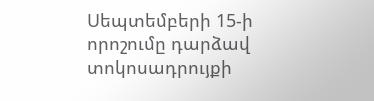Սեպտեմբերի 15-ի որոշումը դարձավ տոկոսադրույքի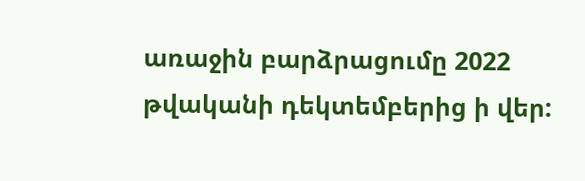առաջին բարձրացումը 2022 թվականի դեկտեմբերից ի վեր: